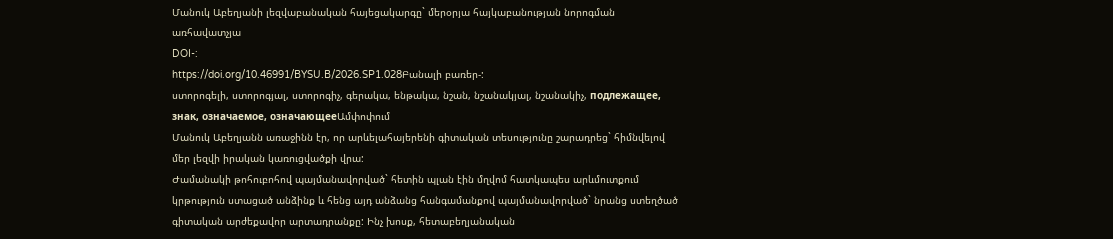Մանուկ Աբեղյանի լեզվաբանական հայեցակարգը` մերօրյա հայկաբանության նորոգման առհավատչյա
DOI-:
https://doi.org/10.46991/BYSU.B/2026.SP1.028Բանալի բառեր-:
ստորոգելի, ստորոգյալ, ստորոգիչ, գերակա, ենթակա, նշան, նշանակյալ, նշանակիչ, подлежащее, знак, означаемое, означающееԱմփոփում
Մանուկ Աբեղյանն առաջինն էր, որ արևելահայերենի գիտական տեսությունը շարադրեց` հիմնվելով մեր լեզվի իրական կառուցվածքի վրա:
Ժամանակի թոհուբոհով պայմանավորված` հետին պլան էին մղվոմ հատկապես արևմուտքում կրթություն ստացած անձինք և հենց այդ անձանց հանգամանքով պայմանավորված` նրանց ստեղծած գիտական արժեքավոր արտադրանքը: Ինչ խոսք, հետաբեղյանական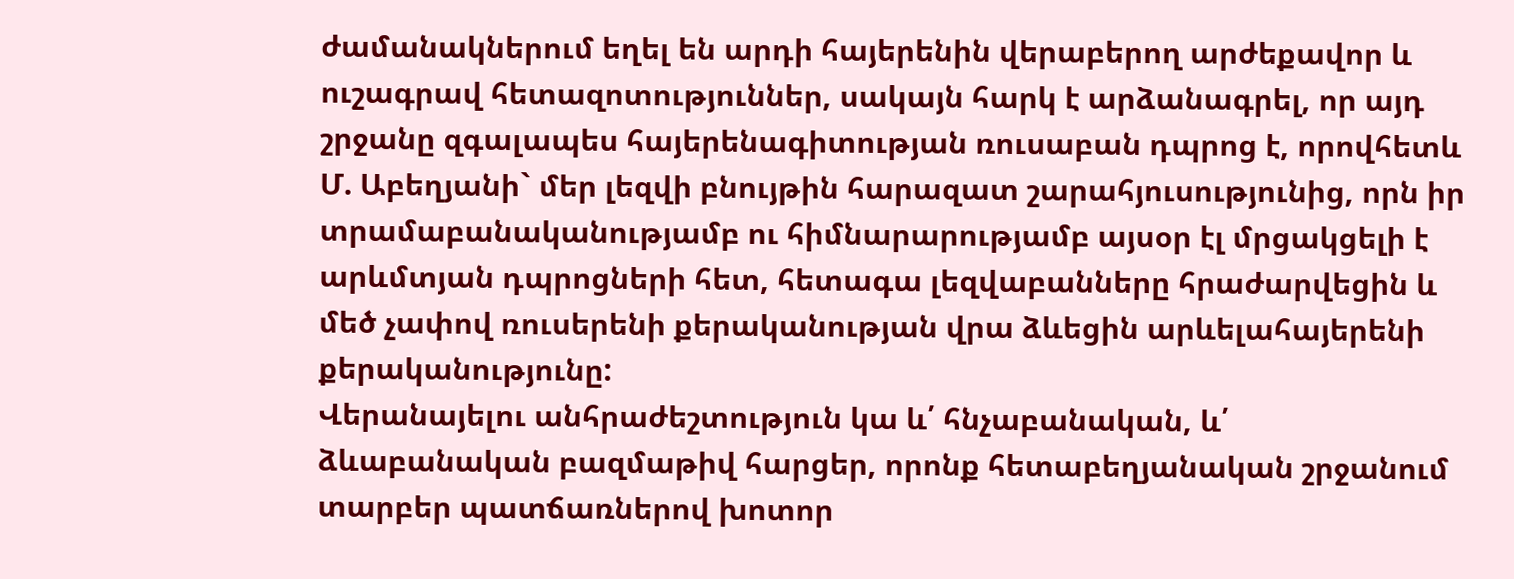ժամանակներում եղել են արդի հայերենին վերաբերող արժեքավոր և ուշագրավ հետազոտություններ, սակայն հարկ է արձանագրել, որ այդ շրջանը զգալապես հայերենագիտության ռուսաբան դպրոց է, որովհետև Մ. Աբեղյանի` մեր լեզվի բնույթին հարազատ շարահյուսությունից, որն իր տրամաբանականությամբ ու հիմնարարությամբ այսօր էլ մրցակցելի է արևմտյան դպրոցների հետ, հետագա լեզվաբանները հրաժարվեցին և մեծ չափով ռուսերենի քերականության վրա ձևեցին արևելահայերենի քերականությունը:
Վերանայելու անհրաժեշտություն կա և՛ հնչաբանական, և՛ ձևաբանական բազմաթիվ հարցեր, որոնք հետաբեղյանական շրջանում տարբեր պատճառներով խոտոր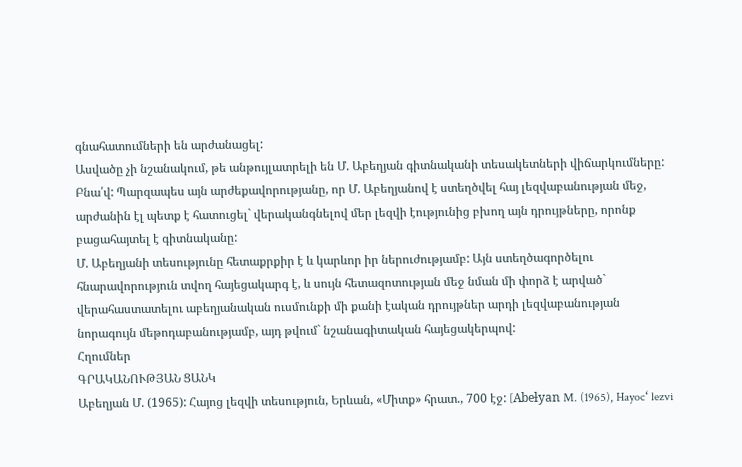գնահատումների են արժանացել:
Ասվածը չի նշանակում, թե անթույլատրելի են Մ. Աբեղյան գիտնականի տեսակետների վիճարկումները: Բնա՛վ: Պարզապես այն արժեքավորությանը, որ Մ. Աբեղյանով է ստեղծվել հայ լեզվաբանության մեջ, արժանին էլ պետք է հատուցել` վերականգնելով մեր լեզվի էությունից բխող այն դրույթները, որոնք բացահայտել է գիտնականը:
Մ. Աբեղյանի տեսությունը հետաքրքիր է և կարևոր իր ներուժությամբ: Այն ստեղծագործելու հնարավորություն տվող հայեցակարգ է, և սույն հետազոտության մեջ նման մի փորձ է արված` վերահաստատելու աբեղյանական ուսմունքի մի քանի էական դրույթներ արդի լեզվաբանության նորագույն մեթոդաբանությամբ, այդ թվում` նշանագիտական հայեցակերպով:
Հղումներ
ԳՐԱԿԱՆՈՒԹՅԱՆ ՑԱՆԿ
Աբեղյան Մ. (1965): Հայոց լեզվի տեսություն, Երևան, «Միտք» հրատ., 700 էջ: [Abeƚyan M. (1965), Hayocʻ lezvi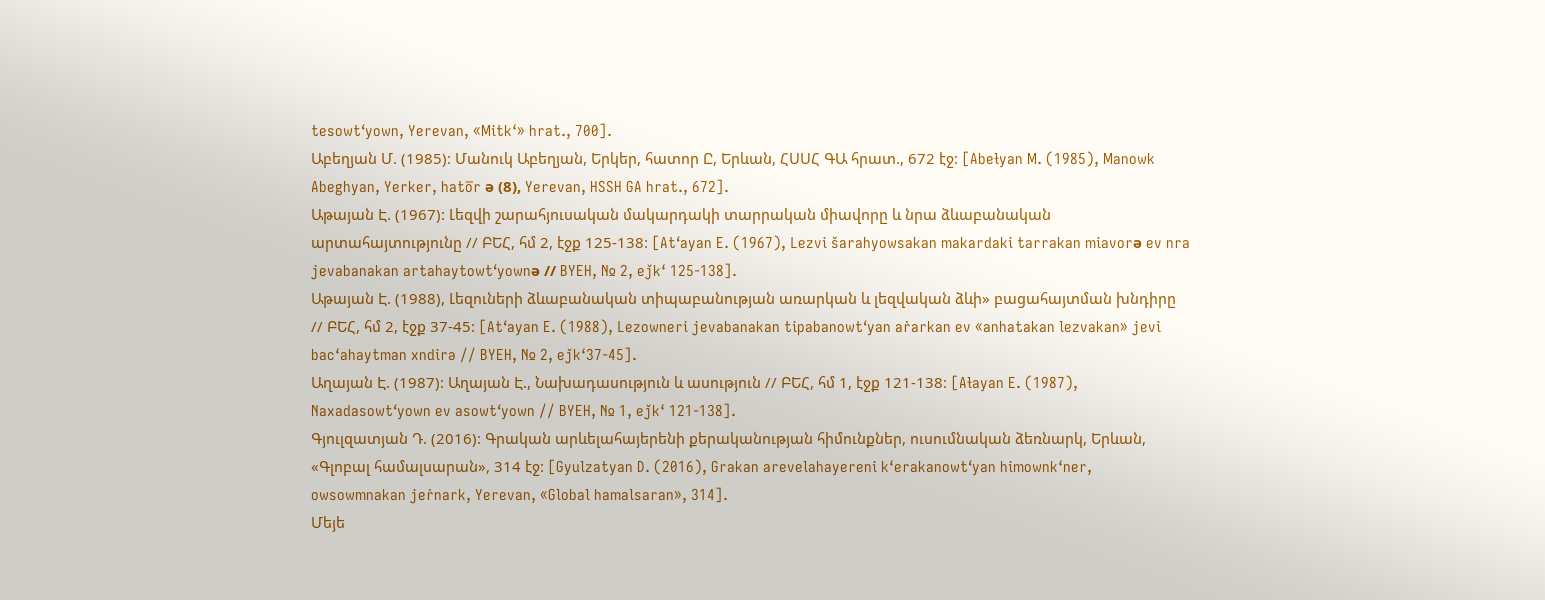tesowtʻyown, Yerevan, «Mitk‘» hrat., 700].
Աբեղյան Մ. (1985): Մանուկ Աբեղյան, Երկեր, հատոր Ը, Երևան, ՀՍՍՀ ԳԱ հրատ., 672 էջ: [Abeƚyan M. (1985), Manowk Abeghyan, Yerker, hato̅r ә (8), Yerevan, HSSH GA hrat., 672].
Աթայան Է. (1967): Լեզվի շարահյուսական մակարդակի տարրական միավորը և նրա ձևաբանական արտահայտությունը // ԲԵՀ, հմ 2, էջք 125-138: [Atʻayan E. (1967), Lezvi šarahyowsakan makardaki tarrakan miavorә ev nra jevabanakan artahaytowtʻyownә // BYEH, № 2, eǰk‘ 125-138].
Աթայան Է. (1988), Լեզուների ձևաբանական տիպաբանության առարկան և լեզվական ձևի» բացահայտման խնդիրը // ԲԵՀ, հմ 2, էջք 37-45: [Atʻayan E. (1988), Lezowneri jevabanakan tipabanowtʻyan aṙarkan ev «anhatakan lezvakan» jevi bac‘ahaytman xndirə // BYEH, № 2, eǰk‘37-45].
Աղայան Է. (1987): Աղայան Է., Նախադասություն և ասություն // ԲԵՀ, հմ 1, էջք 121-138: [Aƚayan E. (1987), Naxadasowtʻyown ev asowtʻyown // BYEH, № 1, eǰk‘ 121-138].
Գյուլզատյան Դ. (2016): Գրական արևելահայերենի քերականության հիմունքներ, ուսումնական ձեռնարկ, Երևան, «Գլոբալ համալսարան», 314 էջ: [Gyulzatyan D. (2016), Grakan arevelahayereni k‘erakanowtʻyan himownk‘ner, owsowmnakan jeṙnark, Yerevan, «Global hamalsaran», 314].
Մեյե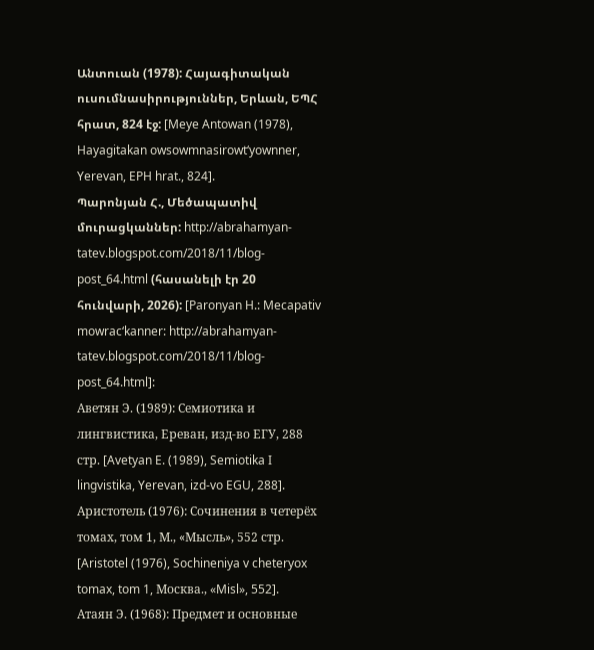Անտուան (1978): Հայագիտական ուսումնասիրություններ, Երևան, ԵՊՀ հրատ, 824 էջ: [Meye Antowan (1978), Hayagitakan owsowmnasirowtʻyownner, Yerevan, EPH hrat., 824].
Պարոնյան Հ., Մեծապատիվ մուրացկաններ: http://abrahamyan-tatev.blogspot.com/2018/11/blog-post_64.html (հասանելի էր 20 հունվարի, 2026): [Paronyan H.: Mecapativ mowrac‘kanner: http://abrahamyan-tatev.blogspot.com/2018/11/blog-post_64.html]:
Аветян Э. (1989): Семиотика и лингвистика, Ереван, изд-во ЕГУ, 288 стр. [Avetyan E. (1989), Semiotika I lingvistika, Yerevan, izd-vo EGU, 288].
Аристотель (1976): Сочинения в четерёх томах, том 1, М., «Мысль», 552 стр. [Aristotel (1976), Sochineniya v cheteryox tomax, tom 1, Москва., «Misl», 552].
Атаян Э. (1968): Предмет и основные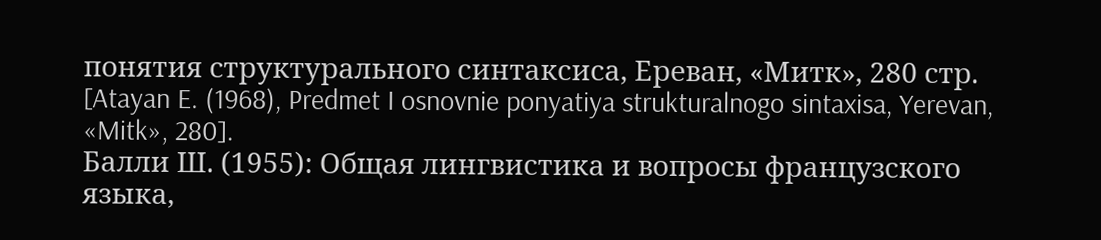понятия структурального синтаксиса, Ереван, «Митк», 280 стр. [Atayan E. (1968), Predmet I osnovnie ponyatiya strukturalnogo sintaxisa, Yerevan, «Mitk», 280].
Балли Ш. (1955): Общая лингвистика и вопросы французского языка,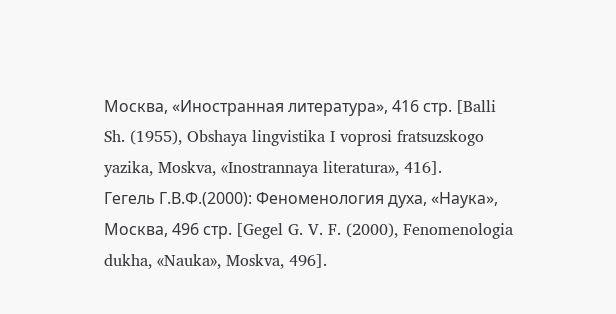Москва, «Иностранная литература», 416 стр. [Balli Sh. (1955), Obshaya lingvistika I voprosi fratsuzskogo yazika, Moskva, «Inostrannaya literatura», 416].
Гегель Г.В.Ф.(2000): Феноменология духа, «Наука», Москва, 496 стр. [Gegel G. V. F. (2000), Fenomenologia dukha, «Nauka», Moskva, 496].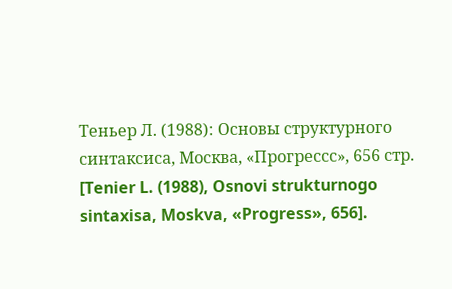Теньер Л. (1988): Основы структурного синтаксиса, Москва, «Прогрессс», 656 стр. [Tenier L. (1988), Osnovi strukturnogo sintaxisa, Moskva, «Progress», 656].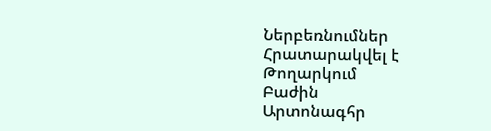Ներբեռնումներ
Հրատարակվել է
Թողարկում
Բաժին
Արտոնագհր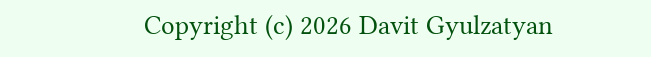Copyright (c) 2026 Davit Gyulzatyan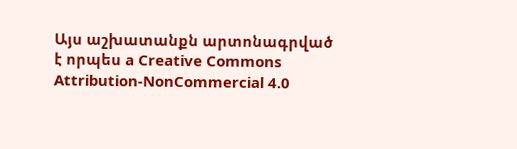Այս աշխատանքն արտոնագրված է որպես a Creative Commons Attribution-NonCommercial 4.0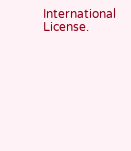International License.